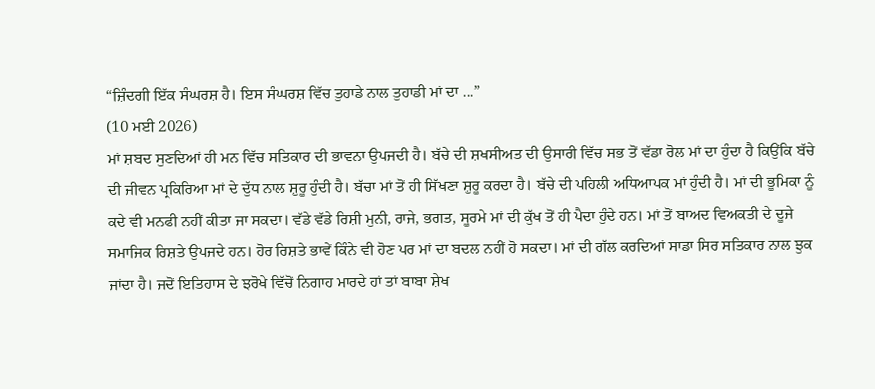“ਜ਼ਿੰਦਗੀ ਇੱਕ ਸੰਘਰਸ਼ ਹੈ। ਇਸ ਸੰਘਰਸ਼ ਵਿੱਚ ਤੁਹਾਡੇ ਨਾਲ ਤੁਹਾਡੀ ਮਾਂ ਦਾ ...”
(10 ਮਈ 2026)
ਮਾਂ ਸ਼ਬਦ ਸੁਣਦਿਆਂ ਹੀ ਮਨ ਵਿੱਚ ਸਤਿਕਾਰ ਦੀ ਭਾਵਨਾ ਉਪਜਦੀ ਹੈ। ਬੱਚੇ ਦੀ ਸ਼ਖਸੀਅਤ ਦੀ ਉਸਾਰੀ ਵਿੱਚ ਸਭ ਤੋਂ ਵੱਡਾ ਰੋਲ ਮਾਂ ਦਾ ਹੁੰਦਾ ਹੈ ਕਿਉਂਕਿ ਬੱਚੇ ਦੀ ਜੀਵਨ ਪ੍ਰਕਿਰਿਆ ਮਾਂ ਦੇ ਦੁੱਧ ਨਾਲ ਸ਼ੁਰੂ ਹੁੰਦੀ ਹੈ। ਬੱਚਾ ਮਾਂ ਤੋਂ ਹੀ ਸਿੱਖਣਾ ਸ਼ੁਰੂ ਕਰਦਾ ਹੈ। ਬੱਚੇ ਦੀ ਪਹਿਲੀ ਅਧਿਆਪਕ ਮਾਂ ਹੁੰਦੀ ਹੈ। ਮਾਂ ਦੀ ਭੂਮਿਕਾ ਨੂੰ ਕਦੇ ਵੀ ਮਨਫੀ ਨਹੀਂ ਕੀਤਾ ਜਾ ਸਕਦਾ। ਵੱਡੇ ਵੱਡੇ ਰਿਸ਼ੀ ਮੁਨੀ, ਰਾਜੇ, ਭਗਤ, ਸੂਰਮੇ ਮਾਂ ਦੀ ਕੁੱਖ ਤੋਂ ਹੀ ਪੈਦਾ ਹੁੰਦੇ ਹਨ। ਮਾਂ ਤੋਂ ਬਾਅਦ ਵਿਅਕਤੀ ਦੇ ਦੂਜੇ ਸਮਾਜਿਕ ਰਿਸ਼ਤੇ ਉਪਜਦੇ ਹਨ। ਹੋਰ ਰਿਸ਼ਤੇ ਭਾਵੇਂ ਕਿੰਨੇ ਵੀ ਹੋਣ ਪਰ ਮਾਂ ਦਾ ਬਦਲ ਨਹੀਂ ਹੋ ਸਕਦਾ। ਮਾਂ ਦੀ ਗੱਲ ਕਰਦਿਆਂ ਸਾਡਾ ਸਿਰ ਸਤਿਕਾਰ ਨਾਲ ਝੁਕ ਜਾਂਦਾ ਹੈ। ਜਦੋਂ ਇਤਿਹਾਸ ਦੇ ਝਰੋਖੇ ਵਿੱਚੋਂ ਨਿਗਾਹ ਮਾਰਦੇ ਹਾਂ ਤਾਂ ਬਾਬਾ ਸ਼ੇਖ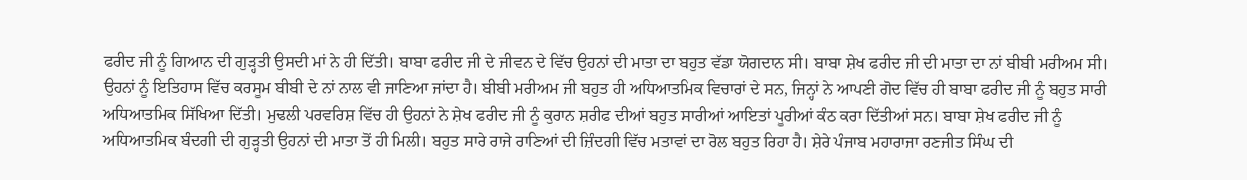ਫਰੀਦ ਜੀ ਨੂੰ ਗਿਆਨ ਦੀ ਗੁੜ੍ਹਤੀ ਉਸਦੀ ਮਾਂ ਨੇ ਹੀ ਦਿੱਤੀ। ਬਾਬਾ ਫਰੀਦ ਜੀ ਦੇ ਜੀਵਨ ਦੇ ਵਿੱਚ ਉਹਨਾਂ ਦੀ ਮਾਤਾ ਦਾ ਬਹੁਤ ਵੱਡਾ ਯੋਗਦਾਨ ਸੀ। ਬਾਬਾ ਸ਼ੇਖ ਫਰੀਦ ਜੀ ਦੀ ਮਾਤਾ ਦਾ ਨਾਂ ਬੀਬੀ ਮਰੀਅਮ ਸੀ। ਉਹਨਾਂ ਨੂੰ ਇਤਿਹਾਸ ਵਿੱਚ ਕਰਸੂਮ ਬੀਬੀ ਦੇ ਨਾਂ ਨਾਲ ਵੀ ਜਾਣਿਆ ਜਾਂਦਾ ਹੈ। ਬੀਬੀ ਮਰੀਅਮ ਜੀ ਬਹੁਤ ਹੀ ਅਧਿਆਤਮਿਕ ਵਿਚਾਰਾਂ ਦੇ ਸਨ, ਜਿਨ੍ਹਾਂ ਨੇ ਆਪਣੀ ਗੋਦ ਵਿੱਚ ਹੀ ਬਾਬਾ ਫਰੀਦ ਜੀ ਨੂੰ ਬਹੁਤ ਸਾਰੀ ਅਧਿਆਤਮਿਕ ਸਿੱਖਿਆ ਦਿੱਤੀ। ਮੁਢਲੀ ਪਰਵਰਿਸ਼ ਵਿੱਚ ਹੀ ਉਹਨਾਂ ਨੇ ਸ਼ੇਖ ਫਰੀਦ ਜੀ ਨੂੰ ਕੁਰਾਨ ਸ਼ਰੀਫ ਦੀਆਂ ਬਹੁਤ ਸਾਰੀਆਂ ਆਇਤਾਂ ਪੂਰੀਆਂ ਕੰਠ ਕਰਾ ਦਿੱਤੀਆਂ ਸਨ। ਬਾਬਾ ਸ਼ੇਖ ਫਰੀਦ ਜੀ ਨੂੰ ਅਧਿਆਤਮਿਕ ਬੰਦਗੀ ਦੀ ਗੁੜ੍ਹਤੀ ਉਹਨਾਂ ਦੀ ਮਾਤਾ ਤੋਂ ਹੀ ਮਿਲੀ। ਬਹੁਤ ਸਾਰੇ ਰਾਜੇ ਰਾਣਿਆਂ ਦੀ ਜ਼ਿੰਦਗੀ ਵਿੱਚ ਮਤਾਵਾਂ ਦਾ ਰੋਲ ਬਹੁਤ ਰਿਹਾ ਹੈ। ਸ਼ੇਰੇ ਪੰਜਾਬ ਮਹਾਰਾਜਾ ਰਣਜੀਤ ਸਿੰਘ ਦੀ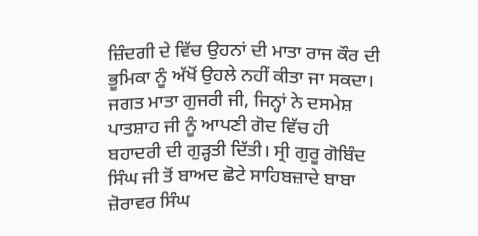ਜ਼ਿੰਦਗੀ ਦੇ ਵਿੱਚ ਉਹਨਾਂ ਦੀ ਮਾਤਾ ਰਾਜ ਕੌਰ ਦੀ ਭੂਮਿਕਾ ਨੂੰ ਅੱਖੋਂ ਉਹਲੇ ਨਹੀਂ ਕੀਤਾ ਜਾ ਸਕਦਾ। ਜਗਤ ਮਾਤਾ ਗੁਜਰੀ ਜੀ, ਜਿਨ੍ਹਾਂ ਨੇ ਦਸਮੇਸ਼ ਪਾਤਸ਼ਾਹ ਜੀ ਨੂੰ ਆਪਣੀ ਗੋਦ ਵਿੱਚ ਹੀ ਬਹਾਦਰੀ ਦੀ ਗੁੜ੍ਹਤੀ ਦਿੱਤੀ। ਸ੍ਰੀ ਗੁਰੂ ਗੋਬਿੰਦ ਸਿੰਘ ਜੀ ਤੋਂ ਬਾਅਦ ਛੋਟੇ ਸਾਹਿਬਜ਼ਾਦੇ ਬਾਬਾ ਜ਼ੋਰਾਵਰ ਸਿੰਘ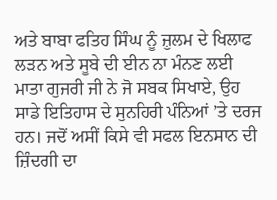ਅਤੇ ਬਾਬਾ ਫਤਿਹ ਸਿੰਘ ਨੂੰ ਜ਼ੁਲਮ ਦੇ ਖਿਲਾਫ ਲੜਨ ਅਤੇ ਸੂਬੇ ਦੀ ਈਨ ਨਾ ਮੰਨਣ ਲਈ ਮਾਤਾ ਗੁਜਰੀ ਜੀ ਨੇ ਜੋ ਸਬਕ ਸਿਖਾਏ, ਉਹ ਸਾਡੇ ਇਤਿਹਾਸ ਦੇ ਸੁਨਹਿਰੀ ਪੰਨਿਆਂ ’ਤੇ ਦਰਜ ਹਨ। ਜਦੋਂ ਅਸੀਂ ਕਿਸੇ ਵੀ ਸਫਲ ਇਨਸਾਨ ਦੀ ਜ਼ਿੰਦਗੀ ਦਾ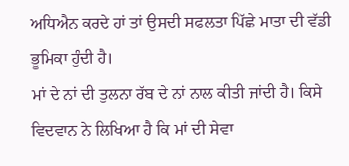ਅਧਿਐਨ ਕਰਦੇ ਹਾਂ ਤਾਂ ਉਸਦੀ ਸਫਲਤਾ ਪਿੱਛੇ ਮਾਤਾ ਦੀ ਵੱਡੀ ਭੂਮਿਕਾ ਹੁੰਦੀ ਹੈ।
ਮਾਂ ਦੇ ਨਾਂ ਦੀ ਤੁਲਨਾ ਰੱਬ ਦੇ ਨਾਂ ਨਾਲ ਕੀਤੀ ਜਾਂਦੀ ਹੈ। ਕਿਸੇ ਵਿਦਵਾਨ ਨੇ ਲਿਖਿਆ ਹੈ ਕਿ ਮਾਂ ਦੀ ਸੇਵਾ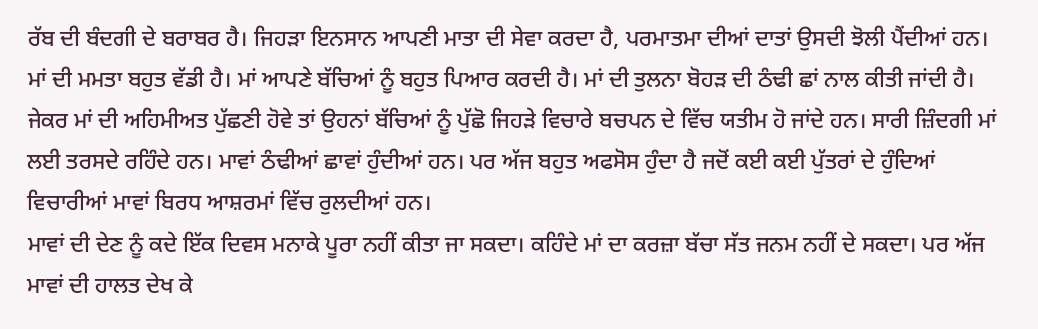ਰੱਬ ਦੀ ਬੰਦਗੀ ਦੇ ਬਰਾਬਰ ਹੈ। ਜਿਹੜਾ ਇਨਸਾਨ ਆਪਣੀ ਮਾਤਾ ਦੀ ਸੇਵਾ ਕਰਦਾ ਹੈ, ਪਰਮਾਤਮਾ ਦੀਆਂ ਦਾਤਾਂ ਉਸਦੀ ਝੋਲੀ ਪੈਂਦੀਆਂ ਹਨ। ਮਾਂ ਦੀ ਮਮਤਾ ਬਹੁਤ ਵੱਡੀ ਹੈ। ਮਾਂ ਆਪਣੇ ਬੱਚਿਆਂ ਨੂੰ ਬਹੁਤ ਪਿਆਰ ਕਰਦੀ ਹੈ। ਮਾਂ ਦੀ ਤੁਲਨਾ ਬੋਹੜ ਦੀ ਠੰਢੀ ਛਾਂ ਨਾਲ ਕੀਤੀ ਜਾਂਦੀ ਹੈ। ਜੇਕਰ ਮਾਂ ਦੀ ਅਹਿਮੀਅਤ ਪੁੱਛਣੀ ਹੋਵੇ ਤਾਂ ਉਹਨਾਂ ਬੱਚਿਆਂ ਨੂੰ ਪੁੱਛੋ ਜਿਹੜੇ ਵਿਚਾਰੇ ਬਚਪਨ ਦੇ ਵਿੱਚ ਯਤੀਮ ਹੋ ਜਾਂਦੇ ਹਨ। ਸਾਰੀ ਜ਼ਿੰਦਗੀ ਮਾਂ ਲਈ ਤਰਸਦੇ ਰਹਿੰਦੇ ਹਨ। ਮਾਵਾਂ ਠੰਢੀਆਂ ਛਾਵਾਂ ਹੁੰਦੀਆਂ ਹਨ। ਪਰ ਅੱਜ ਬਹੁਤ ਅਫਸੋਸ ਹੁੰਦਾ ਹੈ ਜਦੋਂ ਕਈ ਕਈ ਪੁੱਤਰਾਂ ਦੇ ਹੁੰਦਿਆਂ ਵਿਚਾਰੀਆਂ ਮਾਵਾਂ ਬਿਰਧ ਆਸ਼ਰਮਾਂ ਵਿੱਚ ਰੁਲਦੀਆਂ ਹਨ।
ਮਾਵਾਂ ਦੀ ਦੇਣ ਨੂੰ ਕਦੇ ਇੱਕ ਦਿਵਸ ਮਨਾਕੇ ਪੂਰਾ ਨਹੀਂ ਕੀਤਾ ਜਾ ਸਕਦਾ। ਕਹਿੰਦੇ ਮਾਂ ਦਾ ਕਰਜ਼ਾ ਬੱਚਾ ਸੱਤ ਜਨਮ ਨਹੀਂ ਦੇ ਸਕਦਾ। ਪਰ ਅੱਜ ਮਾਵਾਂ ਦੀ ਹਾਲਤ ਦੇਖ ਕੇ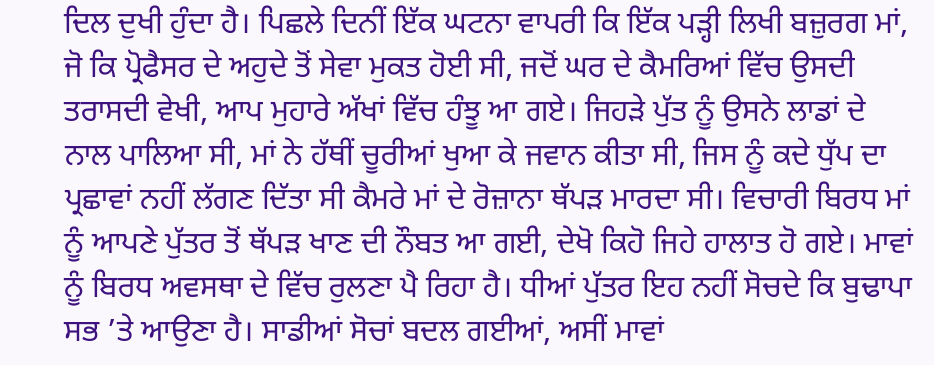ਦਿਲ ਦੁਖੀ ਹੁੰਦਾ ਹੈ। ਪਿਛਲੇ ਦਿਨੀਂ ਇੱਕ ਘਟਨਾ ਵਾਪਰੀ ਕਿ ਇੱਕ ਪੜ੍ਹੀ ਲਿਖੀ ਬਜ਼ੁਰਗ ਮਾਂ, ਜੋ ਕਿ ਪ੍ਰੋਫੈਸਰ ਦੇ ਅਹੁਦੇ ਤੋਂ ਸੇਵਾ ਮੁਕਤ ਹੋਈ ਸੀ, ਜਦੋਂ ਘਰ ਦੇ ਕੈਮਰਿਆਂ ਵਿੱਚ ਉਸਦੀ ਤਰਾਸਦੀ ਵੇਖੀ, ਆਪ ਮੁਹਾਰੇ ਅੱਖਾਂ ਵਿੱਚ ਹੰਝੂ ਆ ਗਏ। ਜਿਹੜੇ ਪੁੱਤ ਨੂੰ ਉਸਨੇ ਲਾਡਾਂ ਦੇ ਨਾਲ ਪਾਲਿਆ ਸੀ, ਮਾਂ ਨੇ ਹੱਥੀਂ ਚੂਰੀਆਂ ਖੁਆ ਕੇ ਜਵਾਨ ਕੀਤਾ ਸੀ, ਜਿਸ ਨੂੰ ਕਦੇ ਧੁੱਪ ਦਾ ਪ੍ਰਛਾਵਾਂ ਨਹੀਂ ਲੱਗਣ ਦਿੱਤਾ ਸੀ ਕੈਮਰੇ ਮਾਂ ਦੇ ਰੋਜ਼ਾਨਾ ਥੱਪੜ ਮਾਰਦਾ ਸੀ। ਵਿਚਾਰੀ ਬਿਰਧ ਮਾਂ ਨੂੰ ਆਪਣੇ ਪੁੱਤਰ ਤੋਂ ਥੱਪੜ ਖਾਣ ਦੀ ਨੌਬਤ ਆ ਗਈ, ਦੇਖੋ ਕਿਹੋ ਜਿਹੇ ਹਾਲਾਤ ਹੋ ਗਏ। ਮਾਵਾਂ ਨੂੰ ਬਿਰਧ ਅਵਸਥਾ ਦੇ ਵਿੱਚ ਰੁਲਣਾ ਪੈ ਰਿਹਾ ਹੈ। ਧੀਆਂ ਪੁੱਤਰ ਇਹ ਨਹੀਂ ਸੋਚਦੇ ਕਿ ਬੁਢਾਪਾ ਸਭ ’ਤੇ ਆਉਣਾ ਹੈ। ਸਾਡੀਆਂ ਸੋਚਾਂ ਬਦਲ ਗਈਆਂ, ਅਸੀਂ ਮਾਵਾਂ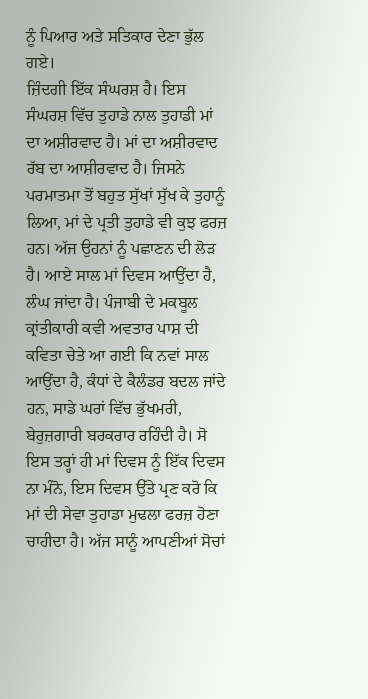ਨੂੰ ਪਿਆਰ ਅਤੇ ਸਤਿਕਾਰ ਦੇਣਾ ਭੁੱਲ ਗਏ।
ਜ਼ਿੰਦਗੀ ਇੱਕ ਸੰਘਰਸ਼ ਹੈ। ਇਸ ਸੰਘਰਸ਼ ਵਿੱਚ ਤੁਹਾਡੇ ਨਾਲ ਤੁਹਾਡੀ ਮਾਂ ਦਾ ਅਸ਼ੀਰਵਾਦ ਹੈ। ਮਾਂ ਦਾ ਅਸ਼ੀਰਵਾਦ ਰੱਬ ਦਾ ਆਸ਼ੀਰਵਾਦ ਹੈ। ਜਿਸਨੇ ਪਰਮਾਤਮਾ ਤੋਂ ਬਹੁਤ ਸੁੱਖਾਂ ਸੁੱਖ ਕੇ ਤੁਹਾਨੂੰ ਲਿਆ, ਮਾਂ ਦੇ ਪ੍ਰਤੀ ਤੁਹਾਡੇ ਵੀ ਕੁਝ ਫਰਜ਼ ਹਨ। ਅੱਜ ਉਹਨਾਂ ਨੂੰ ਪਛਾਣਨ ਦੀ ਲੋੜ ਹੈ। ਆਏ ਸਾਲ ਮਾਂ ਦਿਵਸ ਆਉਂਦਾ ਹੈ, ਲੰਘ ਜਾਂਦਾ ਹੈ। ਪੰਜਾਬੀ ਦੇ ਮਕਬੂਲ ਕ੍ਰਾਂਤੀਕਾਰੀ ਕਵੀ ਅਵਤਾਰ ਪਾਸ਼ ਦੀ ਕਵਿਤਾ ਚੇਤੇ ਆ ਗਈ ਕਿ ਨਵਾਂ ਸਾਲ ਆਉਂਦਾ ਹੈ, ਕੰਧਾਂ ਦੇ ਕੈਲੰਡਰ ਬਦਲ ਜਾਂਦੇ ਹਨ, ਸਾਡੇ ਘਰਾਂ ਵਿੱਚ ਭੁੱਖਮਰੀ, ਬੇਰੁਜ਼ਗਾਰੀ ਬਰਕਰਾਰ ਰਹਿੰਦੀ ਹੈ। ਸੋ ਇਸ ਤਰ੍ਹਾਂ ਹੀ ਮਾਂ ਦਿਵਸ ਨੂੰ ਇੱਕ ਦਿਵਸ ਨਾ ਮੰਨੋ, ਇਸ ਦਿਵਸ ਉੱਤੇ ਪ੍ਰਣ ਕਰੋ ਕਿ ਮਾਂ ਦੀ ਸੇਵਾ ਤੁਹਾਡਾ ਮੁਢਲਾ ਫਰਜ਼ ਹੋਣਾ ਚਾਹੀਦਾ ਹੈ। ਅੱਜ ਸਾਨੂੰ ਆਪਣੀਆਂ ਸੋਚਾਂ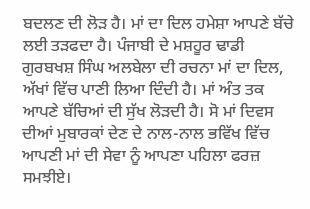ਬਦਲਣ ਦੀ ਲੋੜ ਹੈ। ਮਾਂ ਦਾ ਦਿਲ ਹਮੇਸ਼ਾ ਆਪਣੇ ਬੱਚੇ ਲਈ ਤੜਫਦਾ ਹੈ। ਪੰਜਾਬੀ ਦੇ ਮਸ਼ਹੂਰ ਢਾਡੀ ਗੁਰਬਖਸ਼ ਸਿੰਘ ਅਲਬੇਲਾ ਦੀ ਰਚਨਾ ਮਾਂ ਦਾ ਦਿਲ, ਅੱਖਾਂ ਵਿੱਚ ਪਾਣੀ ਲਿਆ ਦਿੰਦੀ ਹੈ। ਮਾਂ ਅੰਤ ਤਕ ਆਪਣੇ ਬੱਚਿਆਂ ਦੀ ਸੁੱਖ ਲੋੜਦੀ ਹੈ। ਸੋ ਮਾਂ ਦਿਵਸ ਦੀਆਂ ਮੁਬਾਰਕਾਂ ਦੇਣ ਦੇ ਨਾਲ-ਨਾਲ ਭਵਿੱਖ ਵਿੱਚ ਆਪਣੀ ਮਾਂ ਦੀ ਸੇਵਾ ਨੂੰ ਆਪਣਾ ਪਹਿਲਾ ਫਰਜ਼ ਸਮਝੀਏ।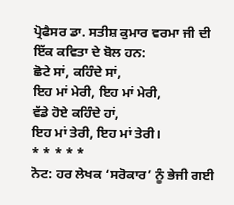ਪ੍ਰੋਫੈਸਰ ਡਾ. ਸਤੀਸ਼ ਕੁਮਾਰ ਵਰਮਾ ਜੀ ਦੀ ਇੱਕ ਕਵਿਤਾ ਦੇ ਬੋਲ ਹਨ:
ਛੋਟੇ ਸਾਂ, ਕਹਿੰਦੇ ਸਾਂ,
ਇਹ ਮਾਂ ਮੇਰੀ, ਇਹ ਮਾਂ ਮੇਰੀ,
ਵੱਡੇ ਹੋਏ ਕਹਿੰਦੇ ਹਾਂ,
ਇਹ ਮਾਂ ਤੇਰੀ, ਇਹ ਮਾਂ ਤੇਰੀ।
* * * * *
ਨੋਟ: ਹਰ ਲੇਖਕ ‘ਸਰੋਕਾਰ’ ਨੂੰ ਭੇਜੀ ਗਈ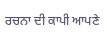ਰਚਨਾ ਦੀ ਕਾਪੀ ਆਪਣੇ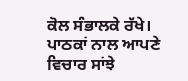ਕੋਲ ਸੰਭਾਲਕੇ ਰੱਖੇ।
ਪਾਠਕਾਂ ਨਾਲ ਆਪਣੇ ਵਿਚਾਰ ਸਾਂਝੇ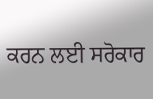ਕਰਨ ਲਈ ਸਰੋਕਾਰ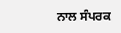ਨਾਲ ਸੰਪਰਕ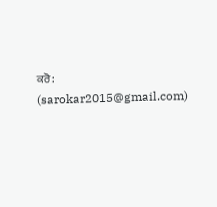ਕਰੋ: (sarokar2015@gmail.com)